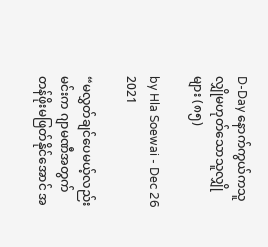D-Day နောက်ကွယ်ကသူလျှိုမဟုတ်သောသူလျှိုများ (၈၅)

by Hla Soewai - Dec 26 2021

“မလွှတ်ချင်ပေမယ့်လည်း မင်းက ဂျာမဏီအတွက် တန်ဖိုးမဖြတ်နိုင်အောင် အ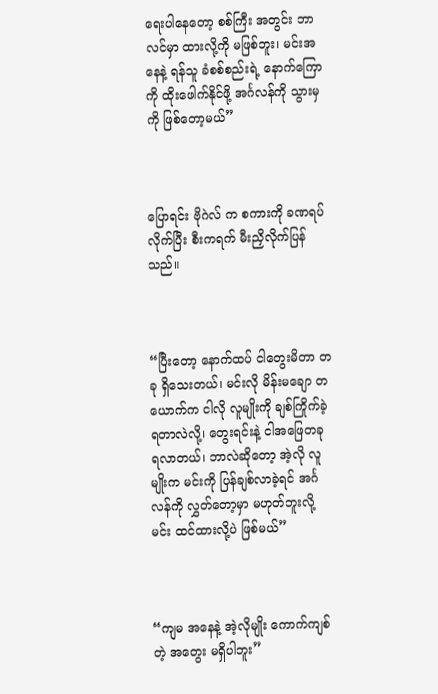ရေးပါနေတော့ စစ်ကြီး အတွင်း ဘာလင်မှာ ထားလို့ကို မဖြစ်ဘူး၊ မင်းအနေနဲ့ ရန်သူ ခံစစ်စည်းရဲ့ နောက်ကြောကို ထိုးဖေါက်နိုင်ဖို့ အင်္ဂလန်ကို သွားမှကို ဖြစ်တော့မယ်”



ပြောရင်း ဗိုဂဲလ် က စကားကို ခဏရပ်လိုက်ပြီး စီးကရက် မီးညှိလိုက်ပြန်သည်။



“ပြီးတော့ နောက်ထပ် ငါတွေးမိတာ တခု ရှိသေးတယ်၊ မင်းလို မိန်းမချော တယောက်က ငါလို လူမျိုးကို ချစ်ကြိုက်ခဲ့ရတာလဲလို့၊ တွေးရင်းနဲ့ ငါအဖြေတခု ရလာတယ်၊ ဘာလဲဆိုတော့ အဲ့လို လူမျိုးက မင်းကို ပြန်ချစ်လာခဲ့ရင် အင်္ဂလန်ကို လွှတ်တော့မှာ မဟုတ်ဘူးလို့ မင်း ထင်ထားလို့ပဲ ဖြစ်မယ်”



“ကျမ အနေနဲ့ အဲ့လိုမျိုး ကောက်ကျစ်တဲ့ အတွေး မရှိပါဘူး”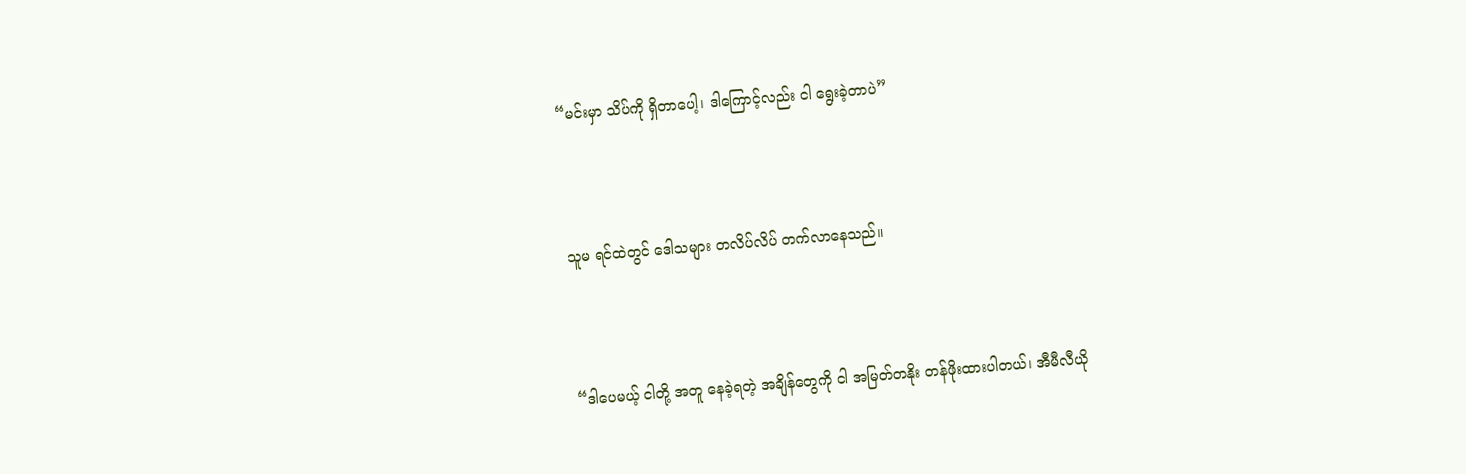“မင်းမှာ သိပ်ကို ရှိတာပေါ့၊ ဒါကြောင့်လည်း ငါ ရွေးခဲ့တာပဲ”



သူမ ရင်ထဲတွင် ဒေါသများ တလိပ်လိပ် တက်လာနေသည်။



“ဒါပေမယ့် ငါတို့ အတူ နေခဲ့ရတဲ့ အချိန်တွေကို ငါ အမြတ်တနိုး တန်ဖိုးထားပါတယ်၊ အီမီလီယို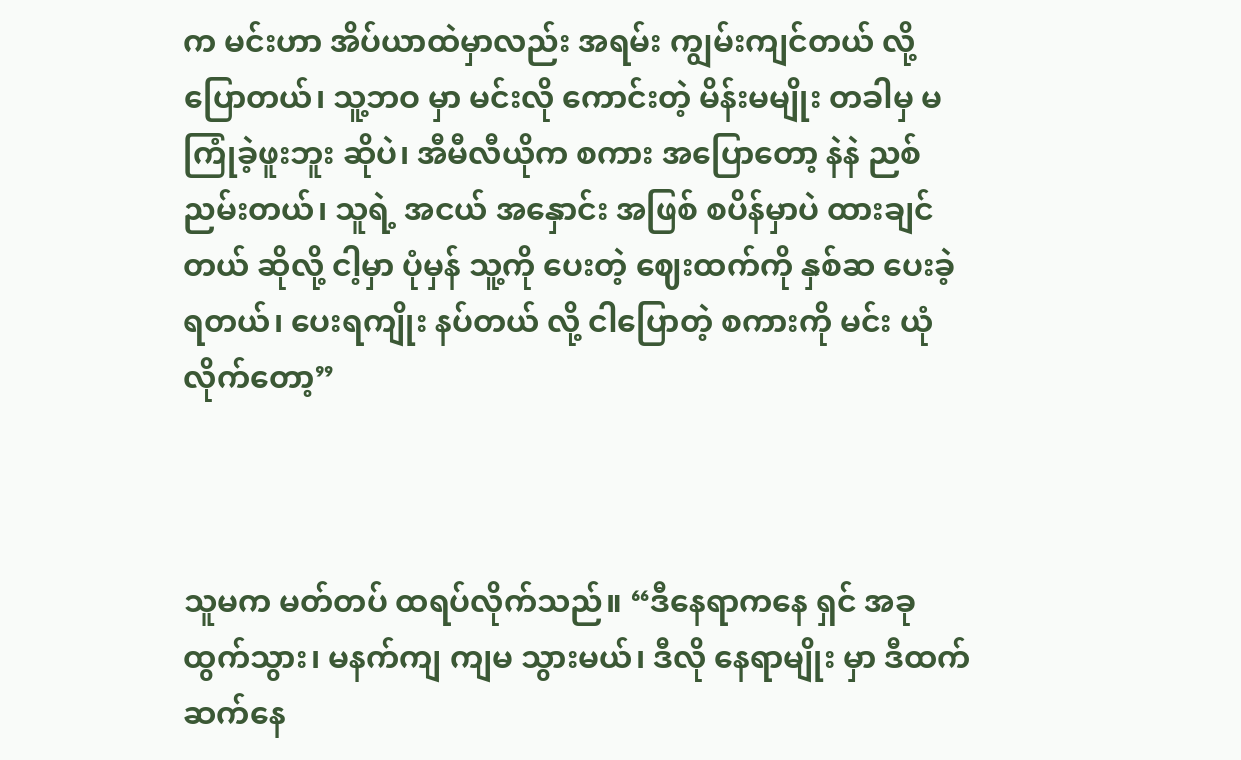က မင်းဟာ အိပ်ယာထဲမှာလည်း အရမ်း ကျွမ်းကျင်တယ် လို့ ပြောတယ်၊ သူ့ဘဝ မှာ မင်းလို ကောင်းတဲ့ မိန်းမမျိုး တခါမှ မကြုံခဲ့ဖူးဘူး ဆိုပဲ၊ အီမီလီယိုက စကား အပြောတော့ နဲနဲ ညစ်ညမ်းတယ်၊ သူရဲ့ အငယ် အနှောင်း အဖြစ် စပိန်မှာပဲ ထားချင်တယ် ဆိုလို့ ငါ့မှာ ပုံမှန် သူ့ကို ပေးတဲ့ ဈေးထက်ကို နှစ်ဆ ပေးခဲ့ရတယ်၊ ပေးရကျိုး နပ်တယ် လို့ ငါပြောတဲ့ စကားကို မင်း ယုံလိုက်တော့”



သူမက မတ်တပ် ထရပ်လိုက်သည်။ “ဒီနေရာကနေ ရှင် အခုထွက်သွား၊ မနက်ကျ ကျမ သွားမယ်၊ ဒီလို နေရာမျိုး မှာ ဒီထက် ဆက်နေ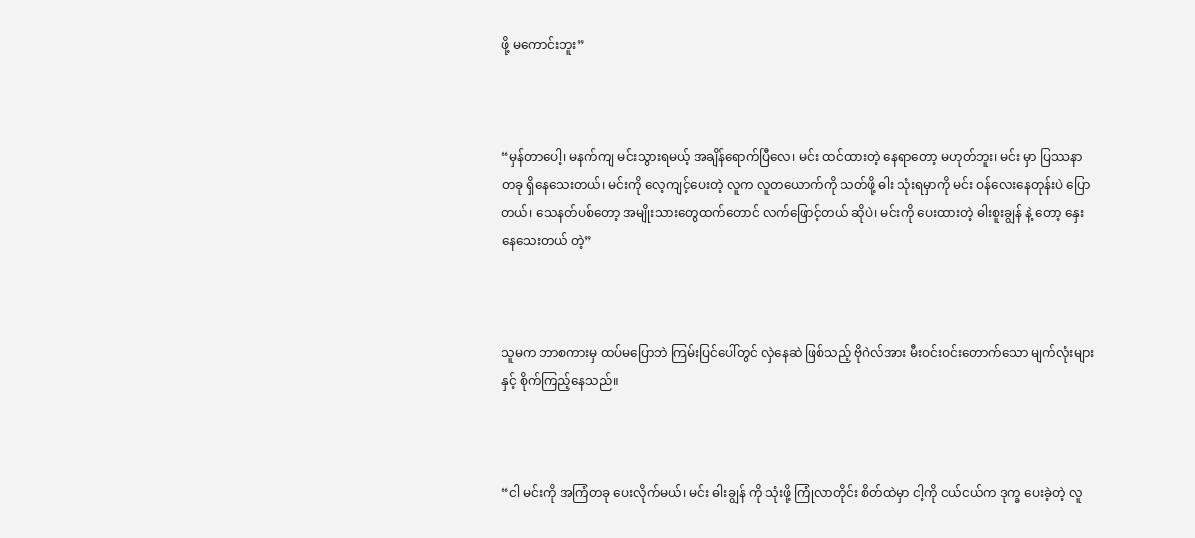ဖို့ မကောင်းဘူး”



“မှန်တာပေါ့၊ မနက်ကျ မင်းသွားရမယ့် အချိန်ရောက်ပြီလေ၊ မင်း ထင်ထားတဲ့ နေရာတော့ မဟုတ်ဘူး၊ မင်း မှာ ပြဿနာ တခု ရှိနေသေးတယ်၊ မင်းကို လေ့ကျင့်ပေးတဲ့ လူက လူတယောက်ကို သတ်ဖို့ ဓါး သုံးရမှာကို မင်း ဝန်လေးနေတုန်းပဲ ပြောတယ်၊ သေနတ်ပစ်တော့ အမျိုးသားတွေထက်တောင် လက်ဖြောင့်တယ် ဆိုပဲ၊ မင်းကို ပေးထားတဲ့ ဓါးစူးချွန် နဲ့ တော့ နှေးနေသေးတယ် တဲ့”



သူမက ဘာစကားမှ ထပ်မပြောဘဲ ကြမ်းပြင်ပေါ်တွင် လှဲနေဆဲ ဖြစ်သည့် ဗိုဂဲလ်အား မီးဝင်းဝင်းတောက်သော မျက်လုံးများနှင့် စိုက်ကြည့်နေသည်။



“ငါ မင်းကို အကြံတခု ပေးလိုက်မယ်၊ မင်း ဓါးချွန် ကို သုံးဖို့ ကြုံလာတိုင်း စိတ်ထဲမှာ ငါ့ကို ငယ်ငယ်က ဒုက္ခ ပေးခဲ့တဲ့ လူ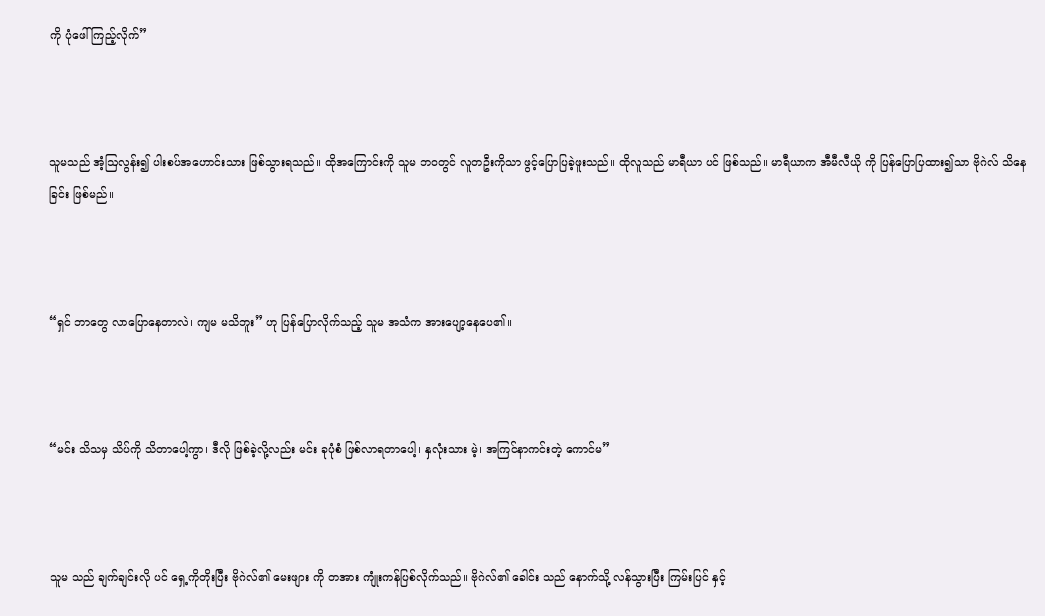ကို ပုံဖေါ်ကြည့်လိုက်”



သူမသည် အံ့ဩလွန်း၍ ပါးစပ်အဟောင်းသား ဖြစ်သွားရသည်။ ထိုအကြောင်းကို သူမ ဘဝတွင် လူတဦးကိုသာ ဖွင့်ပြောပြခဲ့ဖူးသည်။ ထိုလူသည် မာရီယာ ပင် ဖြစ်သည်။ မာရီယာက အီမီလီယို ကို ပြန်ပြောပြထား၍သာ ဗိုဂဲလ် သိနေခြင်း ဖြစ်မည်။



“ရှင် ဘာတွေ လာပြောနေတာလဲ၊ ကျမ မသိဘူး” ဟု ပြန်ပြောလိုက်သည့် သူမ အသံက အားပျော့နေပေ၏။



“မင်း သိသမှ သိပ်ကို သိတာပေါ့ကွာ၊ ဒီလို ဖြစ်ခဲ့လို့လည်း မင်း ခုပုံစံ ဖြစ်လာရတာပေါ့၊ နှလုံးသား မဲ့၊ အကြင်နာကင်းတဲ့ ကောင်မ”



သူမ သည် ချက်ချင်းလို ပင် ရှေ့ကိုတိုးပြီး ဗိုဂဲလ်၏ မေးဖျား ကို တအား ကျုံးကန်ပြစ်လိုက်သည်။ ဗိုဂဲလ်၏ ခေါင်း သည် နောက်သို့ လန်သွားပြီး ကြမ်းပြင် နှင့်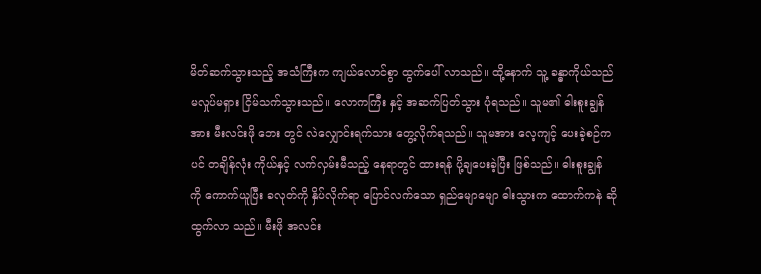မိတ်ဆက်သွားသည့် အသံကြီးက ကျယ်လောင်စွာ ထွက်ပေါ် လာသည်။ ထို့နောက် သူ့ ခန္ဓာကိုယ်သည် မလှုပ်မရှား ငြိမ်သက်သွားသည်။ လောကကြီး နှင့် အဆက်ပြတ်သွား ပုံရသည်။ သူမ၏ ဓါးစူးချွန်အား မီးလင်းဖို ဘေး တွင် လဲလျှောင်းရက်သား တွေ့လိုက်ရသည်။ သူမအား လေ့ကျင့် ပေးခဲ့စဉ်ကပင် တချိန်လုံး ကိုယ်နှင့် လက်လှမ်းမီသည့် နေရာတွင် ထားရန် ပို့ချပေးခဲ့ပြီး ဖြစ်သည်။ ဓါးစူးချွန် ကို ကောက်ယူပြီး ခလုတ်ကို နှိပ်လိုက်ရာ ပြောင်လက်သော ရှည်မျောမျော ဓါးသွားက ထောက်ကနဲ ဆို ထွက်လာ သည်။ မီးဖို အလင်း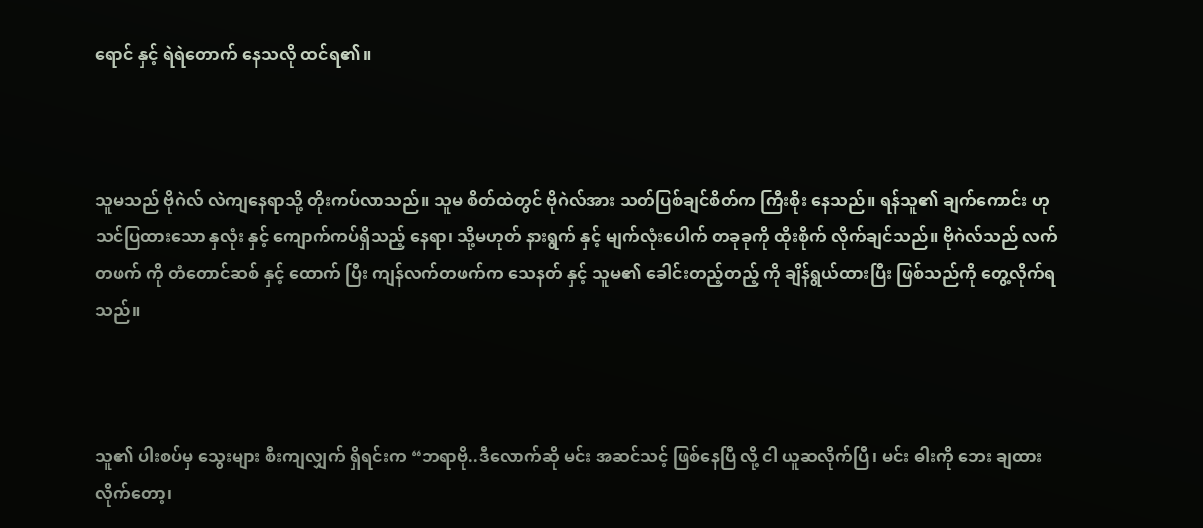ရောင် နှင့် ရဲရဲတောက် နေသလို ထင်ရ၏။



သူမသည် ဗိုဂဲလ် လဲကျနေရာသို့ တိုးကပ်လာသည်။ သူမ စိတ်ထဲတွင် ဗိုဂဲလ်အား သတ်ပြစ်ချင်စိတ်က ကြီးစိုး နေသည်။ ရန်သူ၏ ချက်ကောင်း ဟု သင်ပြထားသော နှလုံး နှင့် ကျောက်ကပ်ရှိသည့် နေရာ၊ သို့မဟုတ် နားရွက် နှင့် မျက်လုံးပေါက် တခုခုကို ထိုးစိုက် လိုက်ချင်သည်။ ဗိုဂဲလ်သည် လက်တဖက် ကို တံတောင်ဆစ် နှင့် ထောက် ပြီး ကျန်လက်တဖက်က သေနတ် နှင့် သူမ၏ ခေါင်းတည့်တည့် ကို ချိန်ရွယ်ထားပြီး ဖြစ်သည်ကို တွေ့လိုက်ရ သည်။



သူ၏ ပါးစပ်မှ သွေးများ စီးကျလျှက် ရှိရင်းက “ဘရာဗို..ဒီလောက်ဆို မင်း အဆင်သင့် ဖြစ်နေပြီ လို့ ငါ ယူဆလိုက်ပြီ၊ မင်း ဓါးကို ဘေး ချထားလိုက်တော့၊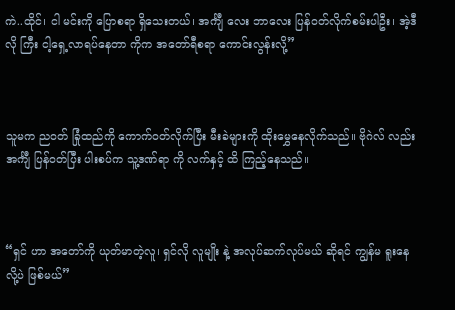ကဲ..ထိုင်၊ ငါ မင်းကို ပြောစရာ ရှိသေးတယ်၊ အင်္ကျီ လေး ဘာလေး ပြန်ဝတ်လိုက်စမ်းပါဦး၊ အဲ့ဒီလို ကြီး ငါ့ရှေ့လာရပ်နေတာ ကိုက အတော်ရီစရာ ကောင်းလွန်းလို့”



သူမက ညဝတ် ခြုံထည်ကို ကောက်ဝတ်လိုက်ပြီး မီးခဲများကို ထိုးမွှေနေလိုက်သည်။ ဗိုဂဲလ် လည်း အင်္ကျီ ပြန်ဝတ်ပြီး ပါးစပ်က သူ့ဒဏ်ရာ ကို လက်နှင့် ထိ ကြည့်နေသည်။



“ရှင် ဟာ အတော်ကို ယုတ်မာတဲ့လူ၊ ရှင်လို လူမျိုး နဲ့ အလုပ်ဆက်လုပ်မယ် ဆိုရင် ကျွန်မ ရူးနေလို့ပဲ ဖြစ်မယ်”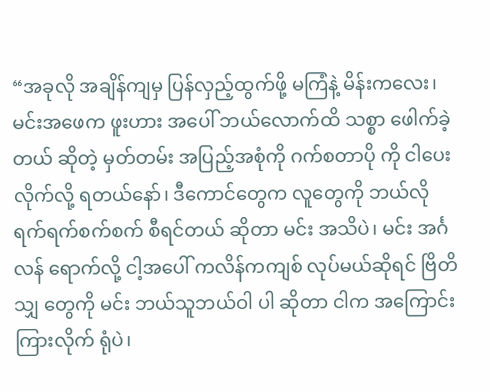“အခုလို အချိန်ကျမှ ပြန်လှည့်ထွက်ဖို့ မကြံနဲ့ မိန်းကလေး၊ မင်းအဖေက ဖူးဟား အပေါ် ဘယ်လောက်ထိ သစ္စာ ဖေါက်ခဲ့တယ် ဆိုတဲ့ မှတ်တမ်း အပြည့်အစုံကို ဂက်စတာပို ကို ငါပေးလိုက်လို့ ရတယ်နော်၊ ဒီကောင်တွေက လူတွေကို ဘယ်လို ရက်ရက်စက်စက် စီရင်တယ် ဆိုတာ မင်း အသိပဲ၊ မင်း အင်္ဂလန် ရောက်လို့ ငါ့အပေါ် ကလိန်ကကျစ် လုပ်မယ်ဆိုရင် ဗြိတိသျှ တွေကို မင်း ဘယ်သူဘယ်ဝါ ပါ ဆိုတာ ငါက အကြောင်းကြားလိုက် ရုံပဲ၊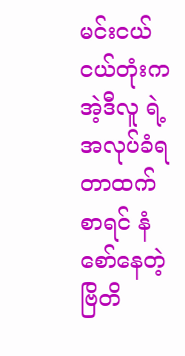မင်းငယ်ငယ်တုံးက အဲ့ဒီလူ ရဲ့ အလုပ်ခံရတာထက် စာရင် နံစော်နေတဲ့ ဗြိတိ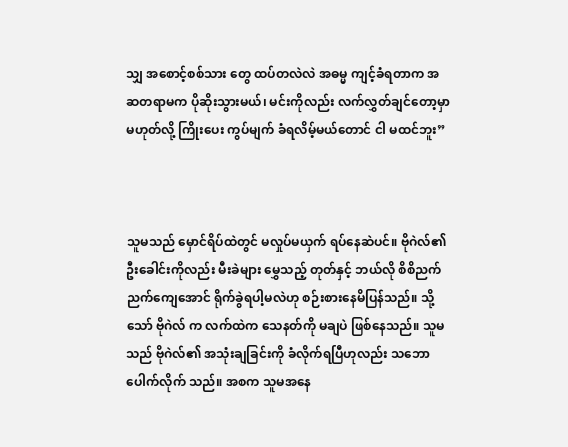သျှ အစောင့်စစ်သား တွေ ထပ်တလဲလဲ အဓမ္မ ကျင့်ခံရတာက အဆတရာမက ပိုဆိုးသွားမယ်၊ မင်းကိုလည်း လက်လွှတ်ချင်တော့မှာ မဟုတ်လို့ ကြိုးပေး ကွပ်မျက် ခံရလိမ့်မယ်တောင် ငါ မထင်ဘူး”



သူမသည် မှောင်ရိပ်ထဲတွင် မလှုပ်မယှက် ရပ်နေဆဲပင်။ ဗိုဂဲလ်၏ ဦးခေါင်းကိုလည်း မီးခဲများ မွှေသည့် တုတ်နှင့် ဘယ်လို စိစိညက်ညက်ကျေအောင် ရိုက်ခွဲရပါ့မလဲဟု စဉ်းစားနေမိပြန်သည်။ သို့သော် ဗိုဂဲလ် က လက်ထဲက သေနတ်ကို မချပဲ ဖြစ်နေသည်။ သူမသည် ဗိုဂဲလ်၏ အသုံးချခြင်းကို ခံလိုက်ရပြီဟုလည်း သဘောပေါက်လိုက် သည်။ အစက သူမအနေ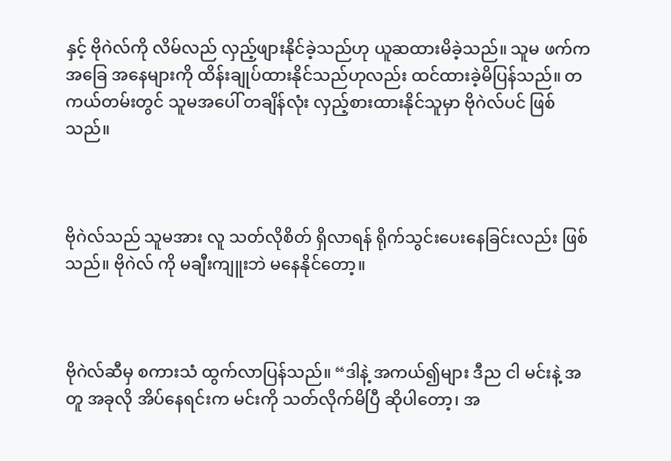နှင့် ဗိုဂဲလ်ကို လိမ်လည် လှည့်ဖျားနိုင်ခဲ့သည်ဟု ယူဆထားမိခဲ့သည်။ သူမ ဖက်က အခြေ အနေများကို ထိန်းချုပ်ထားနိုင်သည်ဟုလည်း ထင်ထားခဲ့မိပြန်သည်။ တကယ်တမ်းတွင် သူမအပေါ် တချိန်လုံး လှည့်စားထားနိုင်သူမှာ ဗိုဂဲလ်ပင် ဖြစ်သည်။



ဗိုဂဲလ်သည် သူမအား လူ သတ်လိုစိတ် ရှိလာရန် ရိုက်သွင်းပေးနေခြင်းလည်း ဖြစ်သည်။ ဗိုဂဲလ် ကို မချီးကျူးဘဲ မနေနိုင်တော့။



ဗိုဂဲလ်ဆီမှ စကားသံ ထွက်လာပြန်သည်။ “ဒါနဲ့ အကယ်၍များ ဒီည ငါ မင်းနဲ့ အတူ အခုလို အိပ်နေရင်းက မင်းကို သတ်လိုက်မိပြီ ဆိုပါတော့၊ အ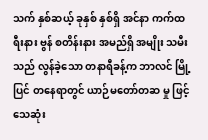သက် နှစ်ဆယ့် ခုနှစ် နှစ်ရှိ အင်နာ ကက်ထရီးနား ဗွန် စတိန်းနား အမည်ရှိ အမျိုး သမီးသည် လွန်ခဲ့သော တနာရီခန့်က ဘာလင် မြို့ပြင် တနေရာတွင် ယာဉ်မတော်တဆ မှု ဖြင့် သေဆုံး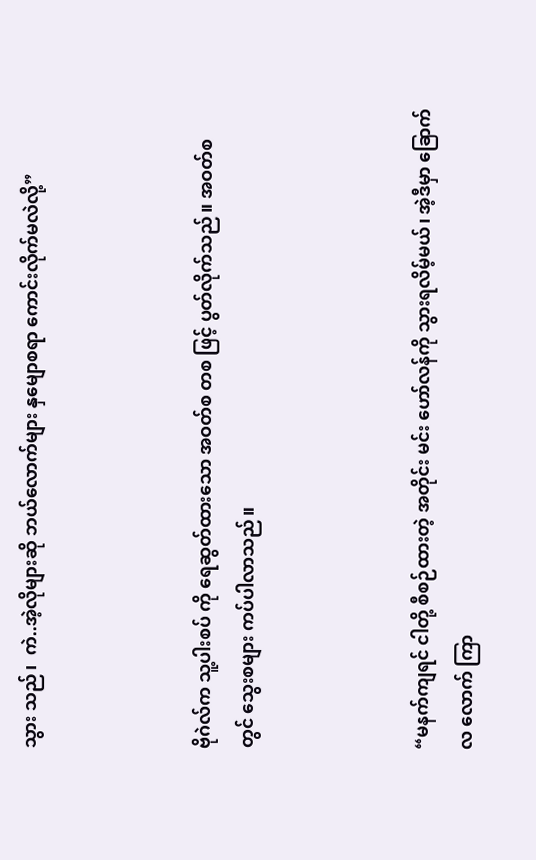သွား သည်၊  ကဲ..အဲ့လိုများဆို ဘယ်လောက်များ နှမျောစရာ ကောင်းလိုက်မလဲလို့”



ဗိုဂဲလ်က သူ့ပါးစပ် ကို ရေဆွတ်ထားသော အဝတ်စ တစ ဖြင့် ပွတ်လိုက်သည်။ အဝတ်စ တွင် သွေးစများ ကပ်ပါလာသည်။



“မနက်ကျရင် ငါတို့ စီစဉ်ထားတဲ့ အတိုင်း မင်း ဟော်လန်ကို သွားရလိမ့်မယ်၊ အဲ့ဒီမှာ ခြောက်လ လောက် ကြာ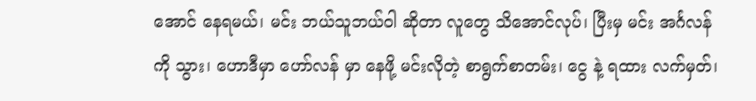အောင် နေရမယ်၊ မင်း ဘယ်သူဘယ်ဝါ ဆိုတာ လူတွေ သိအောင်လုပ်၊ ပြီးမှ မင်း အင်္ဂလန်ကို သွား၊ ဟောဒီမှာ ဟော်လန် မှာ နေဖို့ မင်းလိုတဲ့ စာရွက်စာတမ်း၊ ငွေ နဲ့ ရထား လက်မှတ်၊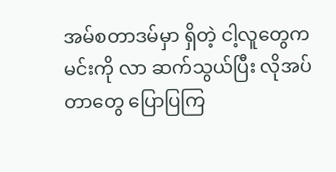အမ်စတာဒမ်မှာ ရှိတဲ့ ငါ့လူတွေက မင်းကို လာ ဆက်သွယ်ပြီး လိုအပ်တာတွေ ပြောပြကြ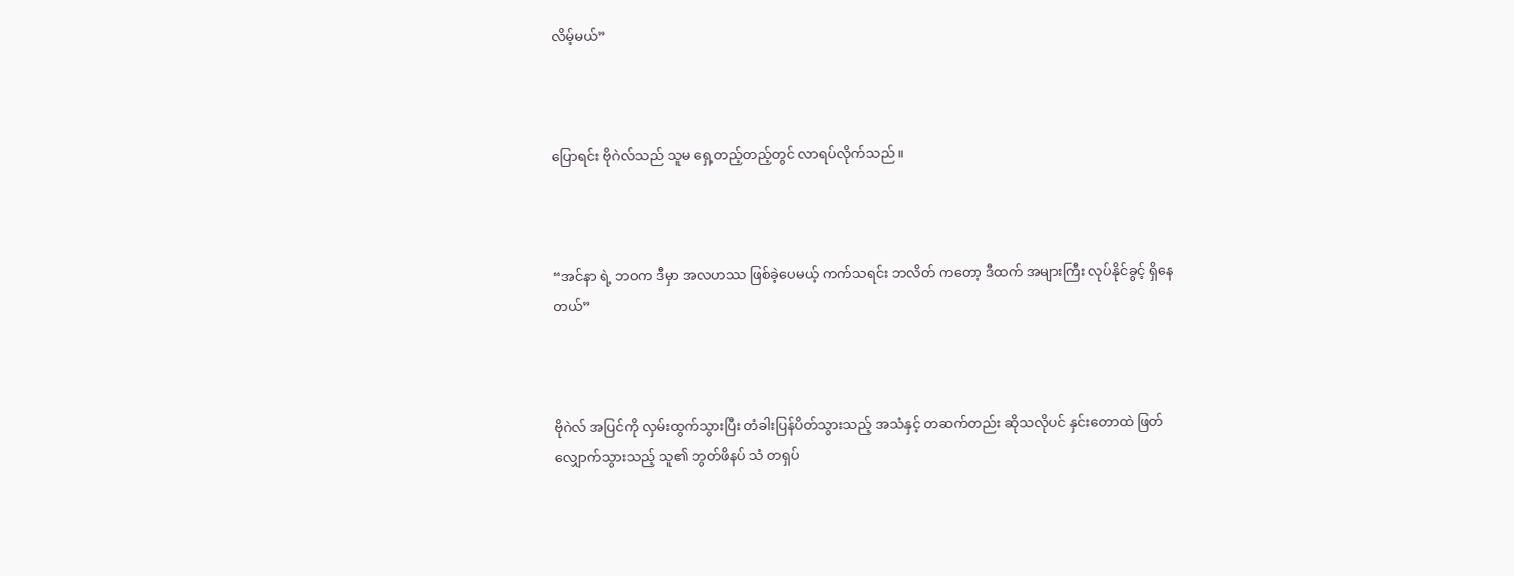လိမ့်မယ်”



ပြောရင်း ဗိုဂဲလ်သည် သူမ ရှေ့တည့်တည့်တွင် လာရပ်လိုက်သည်။



“အင်နာ ရဲ့ ဘဝက ဒီမှာ အလဟဿ ဖြစ်ခဲ့ပေမယ့် ကက်သရင်း ဘလိတ် ကတော့ ဒီထက် အများကြီး လုပ်နိုင်ခွင့် ရှိနေတယ်”



ဗိုဂဲလ် အပြင်ကို လှမ်းထွက်သွားပြီး တံခါးပြန်ပိတ်သွားသည့် အသံနှင့် တဆက်တည်း ဆိုသလိုပင် နှင်းတောထဲ ဖြတ်လျှောက်သွားသည့် သူ၏ ဘွတ်ဖိနပ် သံ တရှပ်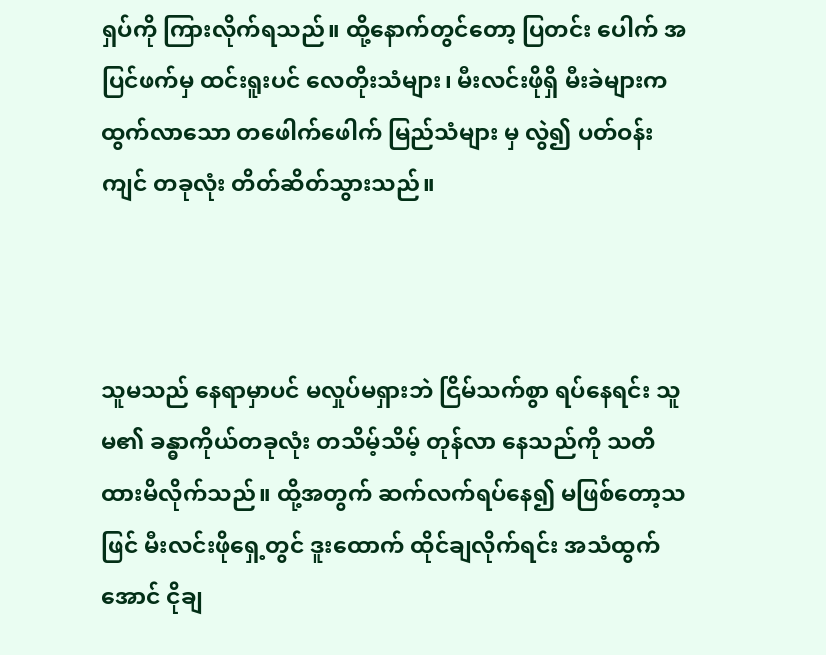ရှပ်ကို ကြားလိုက်ရသည်။ ထို့နောက်တွင်တော့ ပြတင်း ပေါက် အပြင်ဖက်မှ ထင်းရူးပင် လေတိုးသံများ၊ မီးလင်းဖိုရှိ မီးခဲများက ထွက်လာသော တဖေါက်ဖေါက် မြည်သံများ မှ လွဲ၍ ပတ်ဝန်းကျင် တခုလုံး တိတ်ဆိတ်သွားသည်။



သူမသည် နေရာမှာပင် မလှုပ်မရှားဘဲ ငြိမ်သက်စွာ ရပ်နေရင်း သူမ၏ ခန္ဓာကိုယ်တခုလုံး တသိမ့်သိမ့် တုန်လာ နေသည်ကို သတိထားမိလိုက်သည်။ ထို့အတွက် ဆက်လက်ရပ်နေ၍ မဖြစ်တော့သဖြင် မီးလင်းဖိုရှေ့တွင် ဒူးထောက် ထိုင်ချလိုက်ရင်း အသံထွက်အောင် ငိုချ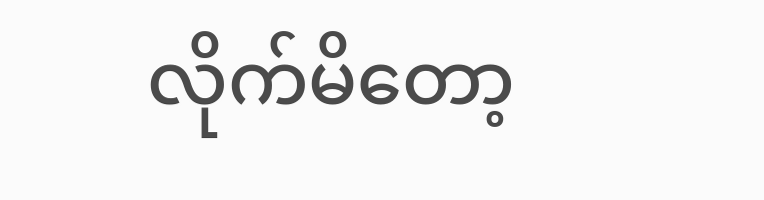လိုက်မိတော့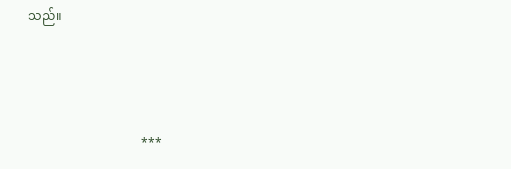သည်။



                                    ***